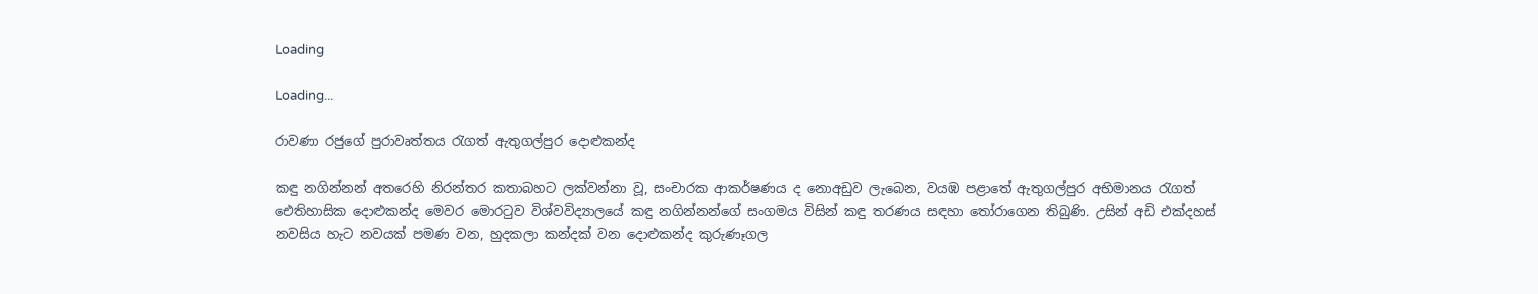Loading

Loading...

රාවණා රජුගේ පුරාවෘත්තය රැගත් ඇතුගල්පුර දොළුකන්ද

කඳු නගින්නන් අතරෙහි නිරන්තර කතාබහට ලක්වන්නා වූ, සංචාරක ආකර්ෂණය ද නොඅඩුව ලැබෙන, වයඹ පළාතේ ඇතුගල්පුර අභිමානය රැගත් ඓතිහාසික දොළුකන්ද මෙවර මොරටුව විශ්වවිද්‍යාලයේ කඳු නගින්නන්ගේ සංගමය විසින් කඳු තරණය සඳහා තෝරාගෙන තිබුණි. උසින් අඩි එක්දහස් නවසිය හැට නවයක් පමණ වන, හුදකලා කන්දක් වන දොළුකන්ද කුරුණෑගල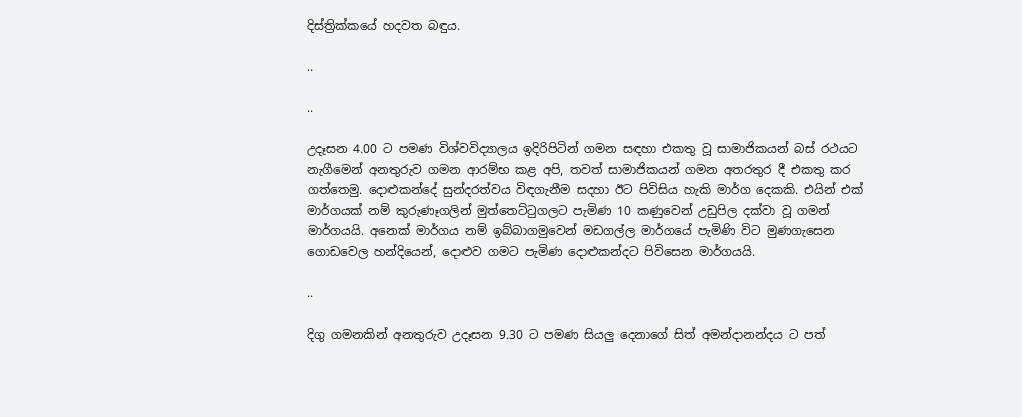දිස්ත්‍රික්කයේ හදවත බඳුය.

..

..

උදෑසන 4.00 ට පමණ විශ්වවිද්‍යාලය ඉදිරිපිටින් ගමන සඳහා එකතු වූ සාමාජිකයන් බස් රථයට නැගීමෙන් අනතුරුව ගමන ආරම්භ කළ අපි, තවත් සාමාජිකයන් ගමන අතරතුර දී එකතු කර ගත්තෙමු. දොළුකන්දේ සුන්දරත්වය විඳගැනීම සදහා ඊට පිවිසිය හැකි මාර්ග දෙකකි. එයින් එක් මාර්ගයක් නම් කුරුණෑගලින් මුත්තෙට්ටුගලට පැමිණ 10 කණුවෙන් උඩුපිල දක්වා වූ ගමන් මාර්ගයයි. අනෙක් මාර්ගය නම් ඉබ්බාගමුවෙන් මඩගල්ල මාර්ගයේ පැමිණි විට මුණගැසෙන ගොඩවෙල හන්දියෙන්, දොළුව ගමට පැමිණ දොළුකන්දට පිවිසෙන මාර්ගයයි.

..

දිගු ගමනකින් අනතුරුව උදෑසන 9.30 ට පමණ සියලු දෙනාගේ සිත් අමන්දානන්දය ට පත්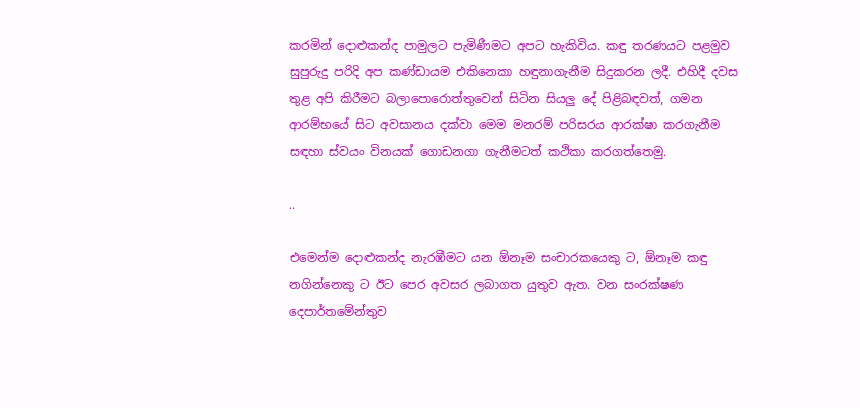කරමින් දොළුකන්ද පාමුලට පැමිණීමට අපට හැකිවිය. කඳු තරණයට පළමුව සුපුරුදු පරිදි අප කණ්ඩායම එකිනෙකා හඳුනාගැනීම සිදුකරන ලදී. එහිදී දවස තුළ අපි කිරීමට බලාපොරොත්තුවෙන් සිටින සියලු දේ පිළිබඳවත්, ගමන ආරම්භයේ සිට අවසානය දක්වා මෙම මනරම් පරිසරය ආරක්ෂා කරගැනීම සඳහා ස්වයං විනයක් ගොඩනගා ගැනීමටත් කථිකා කරගත්තෙමු.

..

එමෙන්ම දොළුකන්ද නැරඹීමට යන ඕනෑම සංචාරකයෙකු ට, ඕනෑම කඳු නගින්නෙකු ට ඊට පෙර අවසර ලබාගත යුතුව ඇත. වන සංරක්ෂණ දෙපාර්තමේන්තුව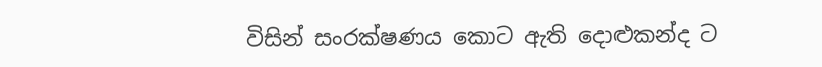විසින් සංරක්ෂණය කොට ඇති දොළුකන්ද ට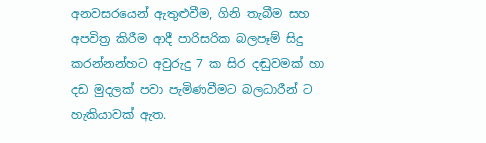අනවසරයෙන් ඇතුළුවීම, ගිනි තැබීම සහ අපවිත්‍ර කිරීම ආදී පාරිසරික බලපෑම් සිදු කරන්නන්හට අවුරුදු 7 ක සිර දඬුවමක් හා දඩ මුදලක් පවා පැමිණවීමට බලධාරීන් ට හැකියාවක් ඇත.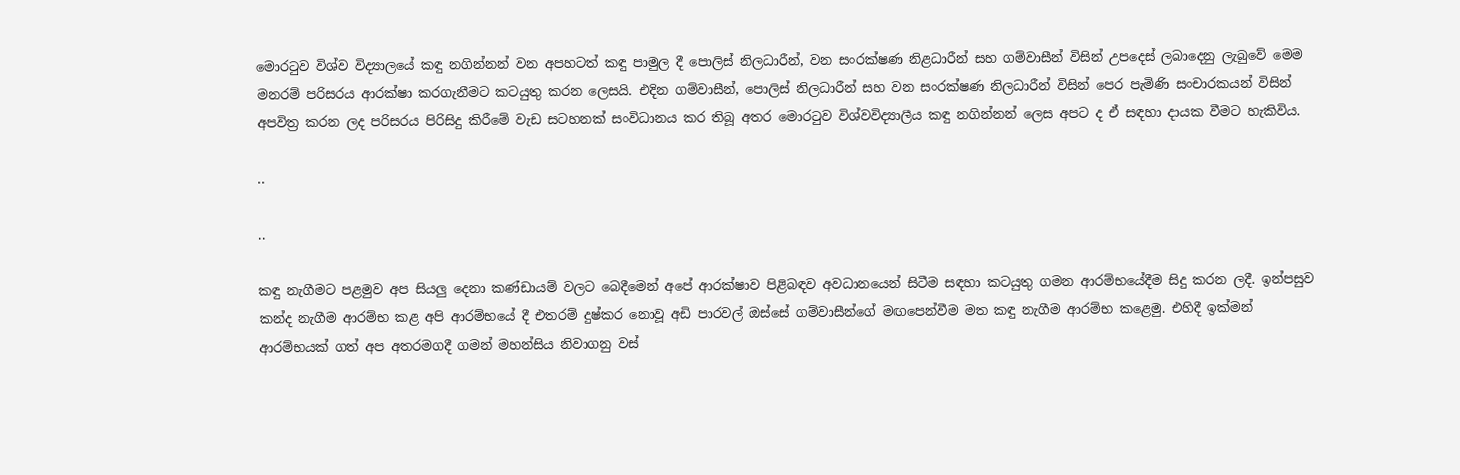මොරටුව විශ්ව විද්‍යාලයේ කඳු නගින්නන් වන අපහටත් කඳු පාමුල දී පොලිස් නිලධාරීන්, වන සංරක්ෂණ නිළධාරීන් සහ ගම්වාසීන් විසින් උපදෙස් ලබාදෙනු ලැබුවේ මෙම මනරම් පරිසරය ආරක්ෂා කරගැනීමට කටයුතු කරන ලෙසයි. එදින ගම්වාසීන්, පොලිස් නිලධාරීන් සහ වන සංරක්ෂණ නිලධාරීන් විසින් පෙර පැමිණි සංචාරකයන් විසින් අපවිත්‍ර කරන ලද පරිසරය පිරිසිදු කිරීමේ වැඩ සටහනක් සංවිධානය කර තිබූ අතර මොරටුව විශ්වවිද්‍යාලීය කඳු නගින්නන් ලෙස අපට ද ඒ සඳහා දායක වීමට හැකිවිය.

..

..

කඳු නැගීමට පළමුව අප සියලු දෙනා කණ්ඩායම් වලට බෙදීමෙන් අපේ ආරක්ෂාව පිළිබඳව අවධානයෙන් සිටීම සඳහා කටයුතු ගමන ආරම්භයේදීම සිදු කරන ලදී. ඉන්පසුව කන්ද නැගීම ආරම්භ කළ අපි ආරම්භයේ දී එතරම් දුෂ්කර නොවූ අඩි පාරවල් ඔස්සේ ගම්වාසීන්ගේ මඟපෙන්වීම මත කඳු නැගීම ආරම්භ කළෙමු. එහිදී ඉක්මන් ආරම්භයක් ගත් අප අතරමගදී ගමන් මහන්සිය නිවාගනු වස්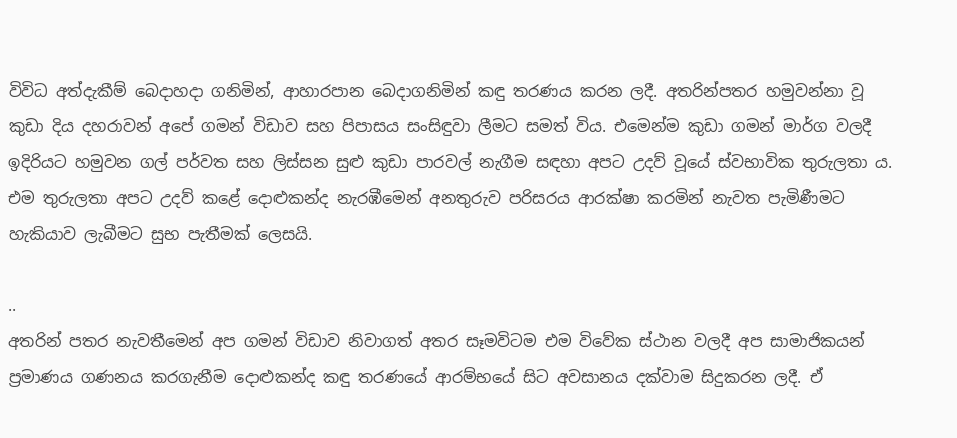විවිධ අත්දැකීම් බෙදාහදා ගනිමින්, ආහාරපාන බෙදාගනිමින් කඳු තරණය කරන ලදී. අතරින්පතර හමුවන්නා වූ කුඩා දිය දහරාවන් අපේ ගමන් විඩාව සහ පිපාසය සංසිඳුවා ලීමට සමත් විය. එමෙන්ම කුඩා ගමන් මාර්ග වලදී ඉදිරියට හමුවන ගල් පර්වත සහ ලිස්සන සුළු කුඩා පාරවල් නැගීම සඳහා අපට උදව් වූයේ ස්වභාවික තුරුලතා ය. එම තුරුලතා අපට උදව් කළේ දොළුකන්ද නැරඹීමෙන් අනතුරුව පරිසරය ආරක්ෂා කරමින් නැවත පැමිණීමට හැකියාව ලැබීමට සුභ පැතීමක් ලෙසයි.

..
අතරින් පතර නැවතීමෙන් අප ගමන් විඩාව නිවාගත් අතර සෑමවිටම එම විවේක ස්ථාන වලදී අප සාමාජිකයන් ප්‍රමාණය ගණනය කරගැනීම දොළුකන්ද කඳු තරණයේ ආරම්භයේ සිට අවසානය දක්වාම සිදුකරන ලදී. ඒ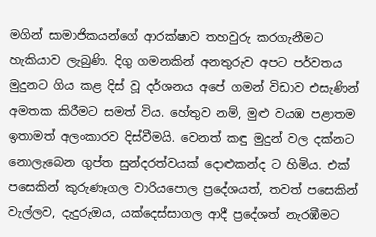මගින් සාමාජිකයන්ගේ ආරක්ෂාව තහවුරු කරගැනීමට හැකියාව ලැබුණි. දිගු ගමනකින් අනතුරුව අපට පර්වතය මුදුනට ගිය කළ දිස් වූ දර්ශනය අපේ ගමන් විඩාව එසැණින් අමතක කිරීමට සමත් විය. හේතුව නම්, මුළු වයඹ පළාතම ඉතාමත් අලංකාරව දිස්වීමයි. වෙනත් කඳු මුදුන් වල දක්නට නොලැබෙන ගුප්ත සුන්දරත්වයක් දොළුකන්ද ට හිමිය. එක් පසෙකින් කුරුණෑගල වාරියපොල ප්‍රදේශයත්, තවත් පසෙකින් වැල්ලව, දැදුරුඔය, යක්දෙස්සාගල ආදී ප්‍රදේශත් නැරඹීමට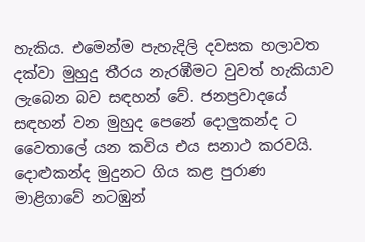හැකිය. එමෙන්ම පැහැදිලි දවසක හලාවත දක්වා මුහුදු තීරය නැරඹීමට වුවත් හැකියාව ලැබෙන බව සඳහන් වේ. ජනප්‍රවාදයේ සඳහන් වන මුහුද පෙනේ දොලුකන්ද ට වෛතාලේ යන කවිය එය සනාථ කරවයි. දොළුකන්ද මුදුනට ගිය කළ පුරාණ මාළිගාවේ නටඹුන්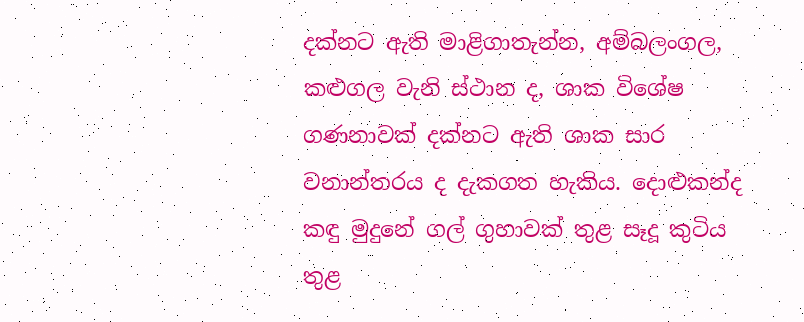දක්නට ඇති මාළිගාතැන්න, අම්බලංගල, කළුගල වැනි ස්ථාන ද, ශාක විශේෂ ගණනාවක් දක්නට ඇති ශාක සාර වනාන්තරය ද දැකගත හැකිය. දොළුකන්ද කඳු මුදුනේ ගල් ගුහාවක් තුළ සෑදූ කුටිය තුළ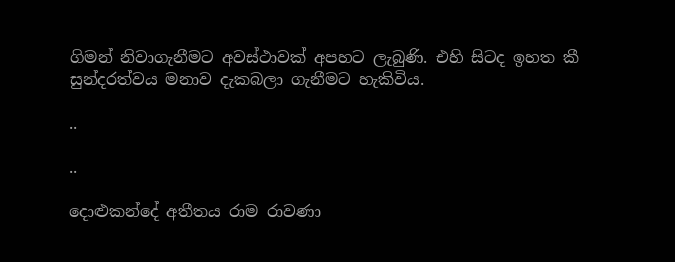ගිමන් නිවාගැනීමට අවස්ථාවක් අපහට ලැබුණි. එහි සිටද ඉහත කී සුන්දරත්වය මනාව දැකබලා ගැනීමට හැකිවිය.

..

..

දොළුකන්දේ අතීතය රාම රාවණා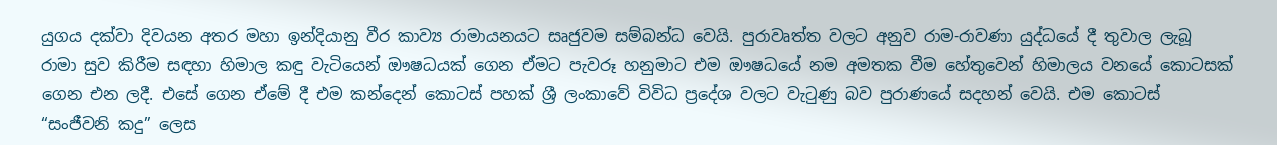යුගය දක්වා දිවයන අතර මහා ඉන්දියානු වීර කාව්‍ය රාමායනයට සෘජුවම සම්බන්ධ වෙයි. පුරාවෘත්ත වලට අනුව රාම-රාවණා යුද්ධයේ දී තුවාල ලැබූ රාමා සුව කිරීම සඳහා හිමාල කඳු වැටියෙන් ඖෂධයක් ගෙන ඒමට පැවරූ හනුමාට එම ඖෂධයේ නම අමතක වීම හේතුවෙන් හිමාලය වනයේ කොටසක් ගෙන එන ලදී. එසේ ගෙන ඒමේ දී එම කන්දෙන් කොටස් පහක් ශ්‍රී ලංකාවේ විවිධ ප්‍රදේශ වලට වැටුණු බව පුරාණයේ සදහන් වෙයි. එම කොටස් “සංජීවනි කදු” ලෙස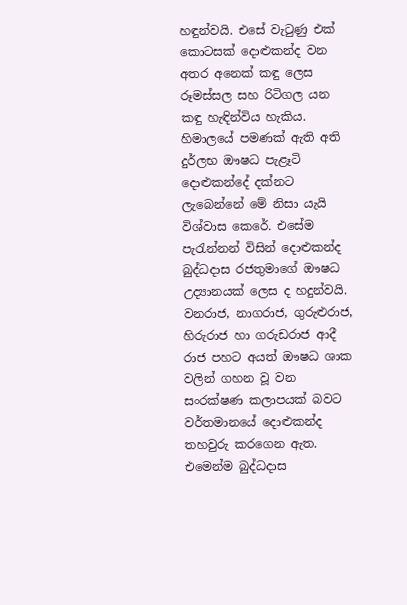හඳුන්වයි. එසේ වැටුණු එක් කොටසක් දොළුකන්ද වන අතර අනෙක් කඳු ලෙස රූමස්සල සහ රිටිගල යන කඳු හැඳින්විය හැකිය. හිමාලයේ පමණක් ඇති අති දුර්ලභ ඖෂධ පැළෑටි දොළුකන්දේ දක්නට ලැබෙන්නේ මේ නිසා යැයි විශ්වාස කෙරේ. එසේම පැරැන්නන් විසින් දොළුකන්ද බුද්ධදාස රජතුමාගේ ඖෂධ උද්‍යානයක් ලෙස ද හදුන්වයි. වනරාජ, නාගරාජ, ගුරුළුරාජ, හිරුරාජ හා ගරුඩරාජ ආදී රාජ පහට අයත් ඖෂධ ශාක වලින් ගහන වූ වන සංරක්ෂණ කලාපයක් බවට වර්තමානයේ දොළුකන්ද තහවුරු කරගෙන ඇත. එමෙන්ම බුද්ධදාස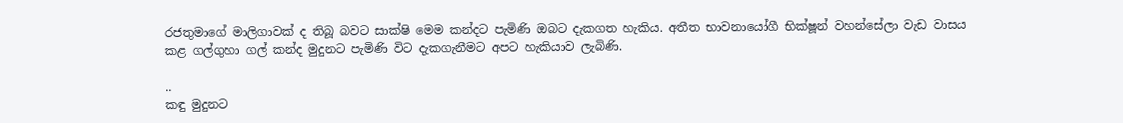රජතුමාගේ මාලිගාවක් ද තිබූ බවට සාක්ෂි මෙම කන්දට පැමිණි ඔබට දැකගත හැකිය. අතීත භාවනායෝගී භික්ෂූන් වහන්සේලා වැඩ වාසය කළ ගල්ගුහා ගල් කන්ද මුදුනට පැමිණි විට දැකගැනීමට අපට හැකියාව ලැබිණි.

..
කඳු මුදුනට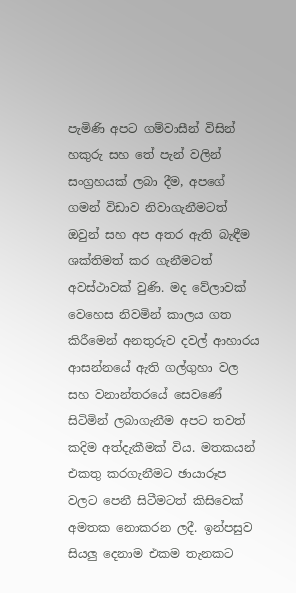පැමිණි අපට ගම්වාසීන් විසින් හකුරු සහ තේ පැන් වලින් සංග්‍රහයක් ලබා දීම, අපගේ ගමන් විඩාව නිවාගැනීමටත් ඔවුන් සහ අප අතර ඇති බැඳීම ශක්තිමත් කර ගැනීමටත් අවස්ථාවක් වුණි. මද වේලාවක් වෙහෙස නිවමින් කාලය ගත කිරීමෙන් අනතුරුව දවල් ආහාරය ආසන්නයේ ඇති ගල්ගුහා වල සහ වනාන්තරයේ සෙවණේ සිටිමින් ලබාගැනීම අපට තවත් කදිම අත්දැකීමක් විය. මතකයන් එකතු කරගැනීමට ඡායාරූප වලට පෙනී සිටීමටත් කිසිවෙක් අමතක නොකරන ලදී. ඉන්පසුව සියලු දෙනාම එකම තැනකට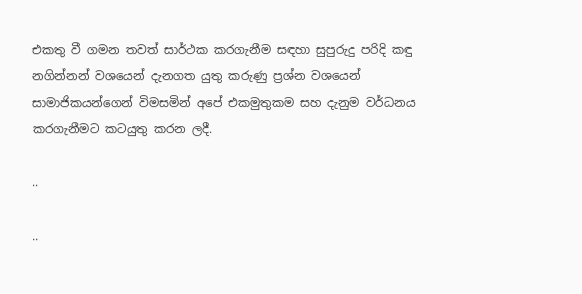එකතු වී ගමන තවත් සාර්ථක කරගැනීම සඳහා සුපුරුදු පරිදි කඳු නගින්නන් වශයෙන් දැනගත යුතු කරුණු ප්‍රශ්න වශයෙන් සාමාජිකයන්ගෙන් විමසමින් අපේ එකමුතුකම සහ දැනුම වර්ධනය කරගැනීමට කටයුතු කරන ලදී.

..

..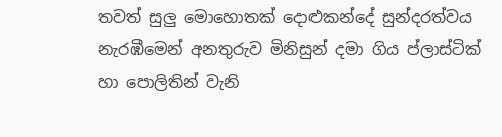තවත් සුලු මොහොතක් දොළුකන්දේ සුන්දරත්වය නැරඹීමෙන් අනතුරුව මිනිසුන් දමා ගිය ප්ලාස්ටික් හා පොලිතින් වැනි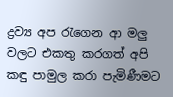ද්‍රව්‍ය අප රැගෙන ආ මලු වලට එකතු කරගත් අපි කඳු පාමුල කරා පැමිණීමට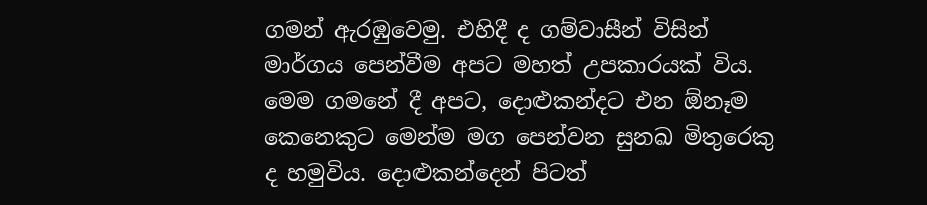ගමන් ඇරඹුවෙමු. එහිදී ද ගම්වාසීන් විසින් මාර්ගය පෙන්වීම අපට මහත් උපකාරයක් විය. මෙම ගමනේ දී අපට, දොළුකන්දට එන ඕනෑම කෙනෙකුට මෙන්ම මග පෙන්වන සුනඛ මිතුරෙකු ද හමුවිය. දොළුකන්දෙන් පිටත්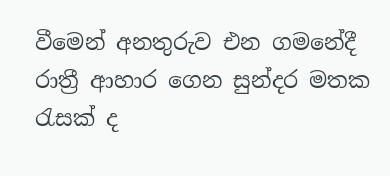වීමෙන් අනතුරුව එන ගමනේදී රාත්‍රී ආහාර ගෙන සුන්දර මතක රැසක් ද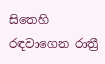සිතෙහි රඳවාගෙන රාත්‍රී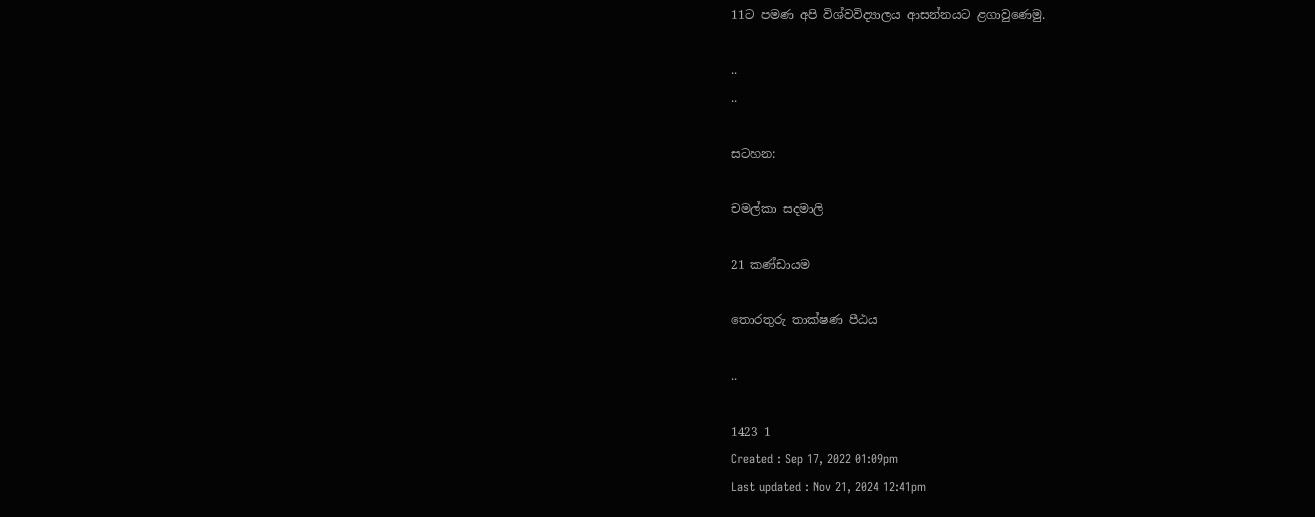11ට පමණ අපි විශ්වවිද්‍යාලය ආසන්නයට ළගාවුණෙමු.

..
..

සටහන:

චමල්කා සදමාලි

21 කණ්ඩායම

තොරතුරු තාක්ෂණ පීඨය

..

1423 1
Created : Sep 17, 2022 01:09pm
Last updated : Nov 21, 2024 12:41pm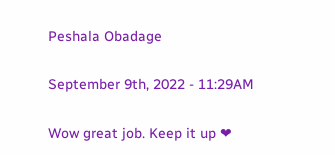Peshala Obadage

September 9th, 2022 - 11:29AM

Wow great job. Keep it up ❤